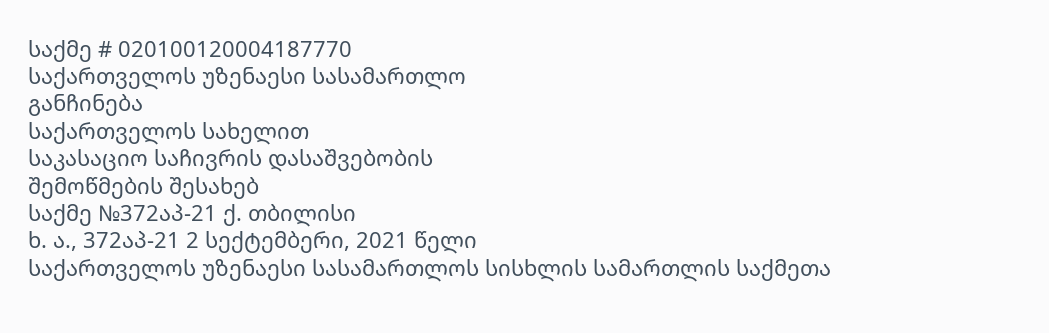საქმე # 020100120004187770
საქართველოს უზენაესი სასამართლო
განჩინება
საქართველოს სახელით
საკასაციო საჩივრის დასაშვებობის
შემოწმების შესახებ
საქმე №372აპ-21 ქ. თბილისი
ხ. ა., 372აპ-21 2 სექტემბერი, 2021 წელი
საქართველოს უზენაესი სასამართლოს სისხლის სამართლის საქმეთა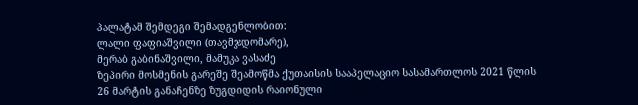პალატამ შემდეგი შემადგენლობით:
ლალი ფაფიაშვილი (თავმჯდომარე),
მერაბ გაბინაშვილი, მამუკა ვასაძე
ზეპირი მოსმენის გარეშე შეამოწმა ქუთაისის სააპელაციო სასამართლოს 2021 წლის 26 მარტის განაჩენზე ზუგდიდის რაიონული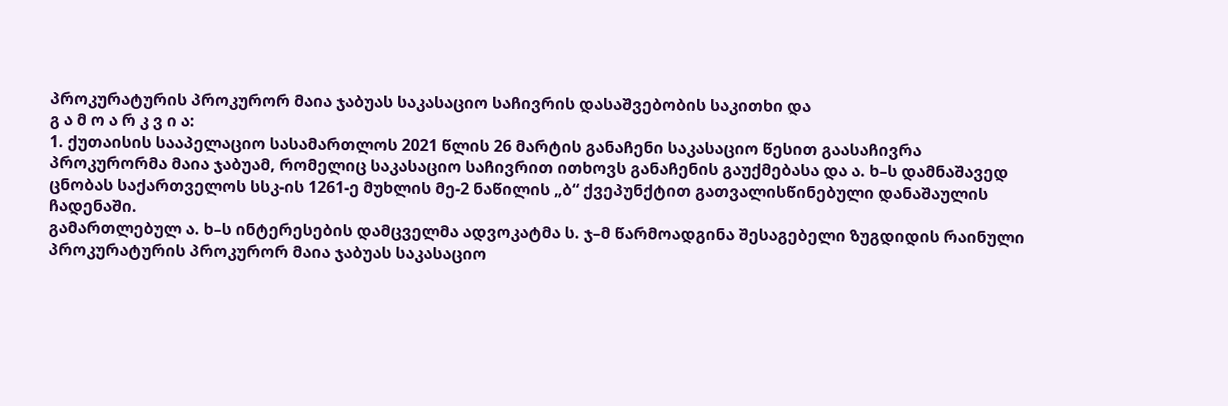პროკურატურის პროკურორ მაია ჯაბუას საკასაციო საჩივრის დასაშვებობის საკითხი და
გ ა მ ო ა რ კ ვ ი ა:
1. ქუთაისის სააპელაციო სასამართლოს 2021 წლის 26 მარტის განაჩენი საკასაციო წესით გაასაჩივრა პროკურორმა მაია ჯაბუამ, რომელიც საკასაციო საჩივრით ითხოვს განაჩენის გაუქმებასა და ა. ხ–ს დამნაშავედ ცნობას საქართველოს სსკ-ის 1261-ე მუხლის მე-2 ნაწილის „ბ“ ქვეპუნქტით გათვალისწინებული დანაშაულის ჩადენაში.
გამართლებულ ა. ხ–ს ინტერესების დამცველმა ადვოკატმა ს. ჯ–მ წარმოადგინა შესაგებელი ზუგდიდის რაინული პროკურატურის პროკურორ მაია ჯაბუას საკასაციო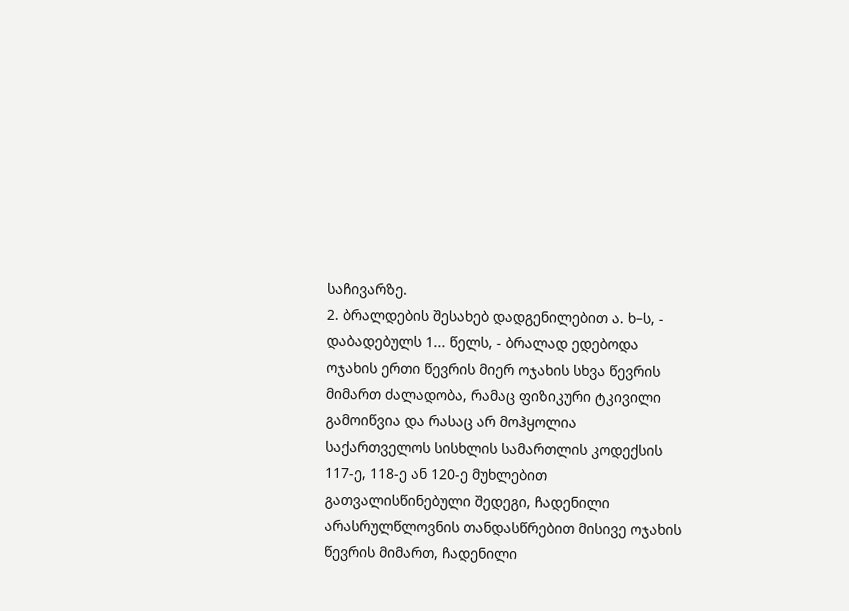საჩივარზე.
2. ბრალდების შესახებ დადგენილებით ა. ხ–ს, - დაბადებულს 1... წელს, - ბრალად ედებოდა ოჯახის ერთი წევრის მიერ ოჯახის სხვა წევრის მიმართ ძალადობა, რამაც ფიზიკური ტკივილი გამოიწვია და რასაც არ მოჰყოლია საქართველოს სისხლის სამართლის კოდექსის 117-ე, 118-ე ან 120-ე მუხლებით გათვალისწინებული შედეგი, ჩადენილი არასრულწლოვნის თანდასწრებით მისივე ოჯახის წევრის მიმართ, ჩადენილი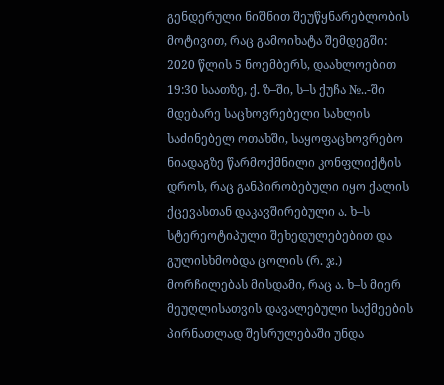გენდერული ნიშნით შეუწყნარებლობის მოტივით, რაც გამოიხატა შემდეგში:
2020 წლის 5 ნოემბერს, დაახლოებით 19:30 საათზე, ქ. ზ–ში, ს–ს ქუჩა №..-ში მდებარე საცხოვრებელი სახლის საძინებელ ოთახში, საყოფაცხოვრებო ნიადაგზე წარმოქმნილი კონფლიქტის დროს, რაც განპირობებული იყო ქალის ქცევასთან დაკავშირებული ა. ხ–ს სტერეოტიპული შეხედულებებით და გულისხმობდა ცოლის (რ. ჯ.) მორჩილებას მისდამი, რაც ა. ხ–ს მიერ მეუღლისათვის დავალებული საქმეების პირნათლად შესრულებაში უნდა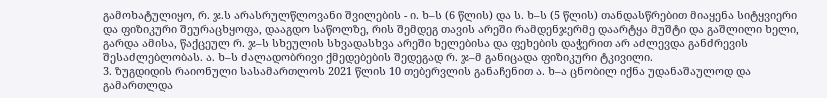გამოხატულიყო, რ. ჯ.ს არასრულწლოვანი შვილების - ი. ხ–ს (6 წლის) და ს. ხ–ს (5 წლის) თანდასწრებით მიაყენა სიტყვიერი და ფიზიკური შეურაცხყოფა, დააგდო საწოლზე, რის შემდეგ თავის არეში რამდენჯერმე დაარტყა მუშტი და გაშლილი ხელი, გარდა ამისა, წაქცეულ რ. ჯ–ს სხეულის სხვადასხვა არეში ხელებისა და ფეხების დაჭერით არ აძლევდა განძრევის შესაძლებლობას. ა. ხ–ს ძალადობრივი ქმედებების შედეგად რ. ჯ–მ განიცადა ფიზიკური ტკივილი.
3. ზუგდიდის რაიონული სასამართლოს 2021 წლის 10 თებერვლის განაჩენით ა. ხ–ა ცნობილ იქნა უდანაშაულოდ და გამართლდა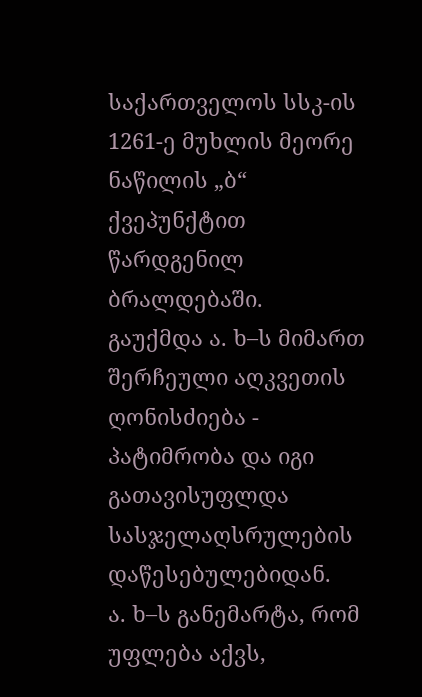საქართველოს სსკ-ის 1261-ე მუხლის მეორე ნაწილის „ბ“ ქვეპუნქტით წარდგენილ ბრალდებაში.
გაუქმდა ა. ხ–ს მიმართ შერჩეული აღკვეთის ღონისძიება - პატიმრობა და იგი გათავისუფლდა სასჯელაღსრულების დაწესებულებიდან.
ა. ხ–ს განემარტა, რომ უფლება აქვს,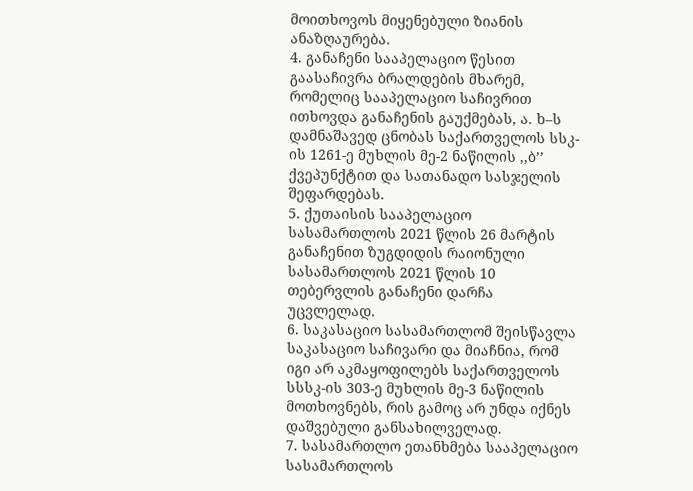მოითხოვოს მიყენებული ზიანის ანაზღაურება.
4. განაჩენი სააპელაციო წესით გაასაჩივრა ბრალდების მხარემ, რომელიც სააპელაციო საჩივრით ითხოვდა განაჩენის გაუქმებას, ა. ხ–ს დამნაშავედ ცნობას საქართველოს სსკ-ის 1261-ე მუხლის მე-2 ნაწილის ,,ბ’’ ქვეპუნქტით და სათანადო სასჯელის შეფარდებას.
5. ქუთაისის სააპელაციო სასამართლოს 2021 წლის 26 მარტის განაჩენით ზუგდიდის რაიონული სასამართლოს 2021 წლის 10 თებერვლის განაჩენი დარჩა უცვლელად.
6. საკასაციო სასამართლომ შეისწავლა საკასაციო საჩივარი და მიაჩნია, რომ იგი არ აკმაყოფილებს საქართველოს სსსკ-ის 303-ე მუხლის მე-3 ნაწილის მოთხოვნებს, რის გამოც არ უნდა იქნეს დაშვებული განსახილველად.
7. სასამართლო ეთანხმება სააპელაციო სასამართლოს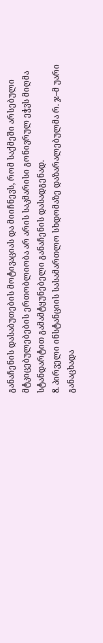განაჩენის დასაბუთების მოტივაციას და მიიჩნევს, რომ საქმეში არსებული მტკიცებულებების ერთობლიობა არ არის საკმარისი გონივრულ ეჭვს მიღმა სტანდარტით გამამტყუნებელი განაჩენის დასადგენად.
8. პირველი ინსტანციის სასამართლო სხდომაზე დაზარალებულმა რ. ჯ–მ უარი განაცხადა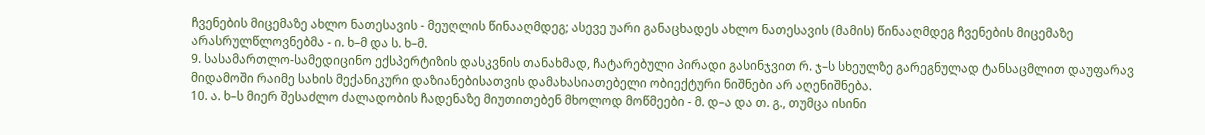ჩვენების მიცემაზე ახლო ნათესავის - მეუღლის წინააღმდეგ; ასევე უარი განაცხადეს ახლო ნათესავის (მამის) წინააღმდეგ ჩვენების მიცემაზე არასრულწლოვნებმა - ი. ხ–მ და ს. ხ–მ.
9. სასამართლო-სამედიცინო ექსპერტიზის დასკვნის თანახმად, ჩატარებული პირადი გასინჯვით რ. ჯ–ს სხეულზე გარეგნულად ტანსაცმლით დაუფარავ მიდამოში რაიმე სახის მექანიკური დაზიანებისათვის დამახასიათებელი ობიექტური ნიშნები არ აღენიშნება.
10. ა. ხ–ს მიერ შესაძლო ძალადობის ჩადენაზე მიუთითებენ მხოლოდ მოწმეები - მ. დ–ა და თ. გ., თუმცა ისინი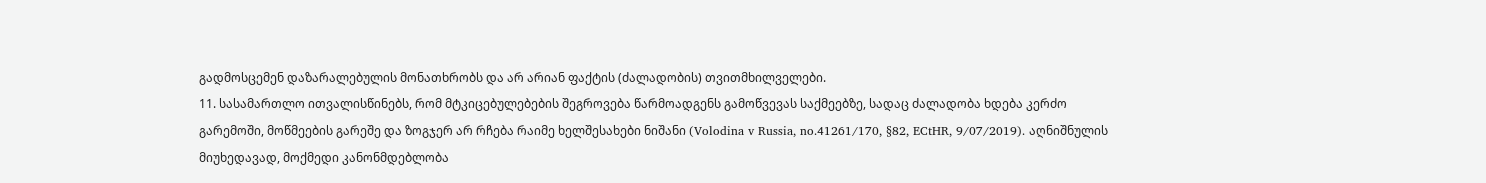გადმოსცემენ დაზარალებულის მონათხრობს და არ არიან ფაქტის (ძალადობის) თვითმხილველები.
11. სასამართლო ითვალისწინებს, რომ მტკიცებულებების შეგროვება წარმოადგენს გამოწვევას საქმეებზე, სადაც ძალადობა ხდება კერძო გარემოში, მოწმეების გარეშე და ზოგჯერ არ რჩება რაიმე ხელშესახები ნიშანი (Volodina v Russia, no.41261/170, §82, ECtHR, 9/07/2019). აღნიშნულის მიუხედავად, მოქმედი კანონმდებლობა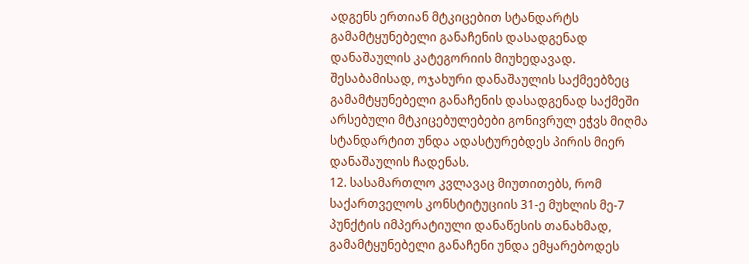ადგენს ერთიან მტკიცებით სტანდარტს გამამტყუნებელი განაჩენის დასადგენად დანაშაულის კატეგორიის მიუხედავად. შესაბამისად, ოჯახური დანაშაულის საქმეებზეც გამამტყუნებელი განაჩენის დასადგენად საქმეში არსებული მტკიცებულებები გონივრულ ეჭვს მიღმა სტანდარტით უნდა ადასტურებდეს პირის მიერ დანაშაულის ჩადენას.
12. სასამართლო კვლავაც მიუთითებს, რომ საქართველოს კონსტიტუციის 31-ე მუხლის მე-7 პუნქტის იმპერატიული დანაწესის თანახმად, გამამტყუნებელი განაჩენი უნდა ემყარებოდეს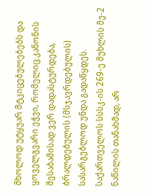მხოლოდ უტყუარ მტკიცებულებებს და ყოველგვარი ეჭვი, რომელიც კანონის შესაბამისად ვერ დადასტურდება, ბრალდებულის (მსჯავრდებულის) სასარგებლოდ უნდა გადაწყდეს. საქართველოს სსსკ-ის 269-ე მუხლის მე-2 ნაწილის თანახმად, არ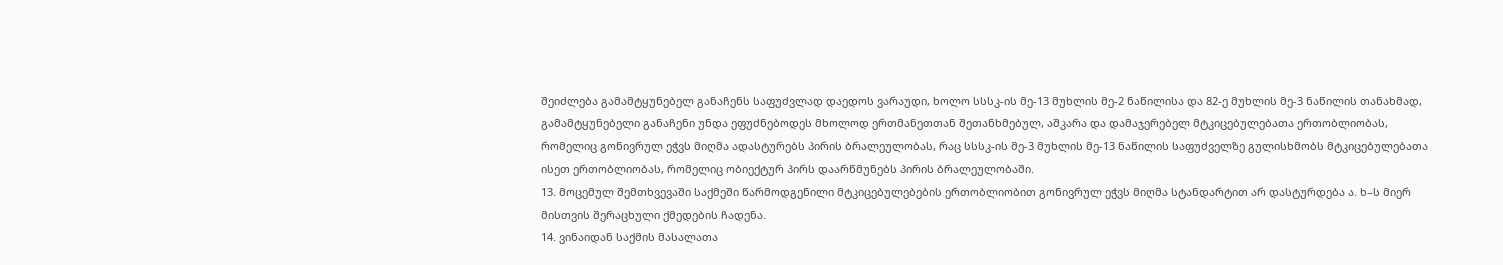შეიძლება გამამტყუნებელ განაჩენს საფუძვლად დაედოს ვარაუდი, ხოლო სსსკ-ის მე-13 მუხლის მე-2 ნაწილისა და 82-ე მუხლის მე-3 ნაწილის თანახმად, გამამტყუნებელი განაჩენი უნდა ეფუძნებოდეს მხოლოდ ერთმანეთთან შეთანხმებულ, აშკარა და დამაჯერებელ მტკიცებულებათა ერთობლიობას, რომელიც გონივრულ ეჭვს მიღმა ადასტურებს პირის ბრალეულობას, რაც სსსკ-ის მე-3 მუხლის მე-13 ნაწილის საფუძველზე გულისხმობს მტკიცებულებათა ისეთ ერთობლიობას, რომელიც ობიექტურ პირს დაარწმუნებს პირის ბრალეულობაში.
13. მოცემულ შემთხვევაში საქმეში წარმოდგენილი მტკიცებულებების ერთობლიობით გონივრულ ეჭვს მიღმა სტანდარტით არ დასტურდება ა. ხ–ს მიერ მისთვის შერაცხული ქმედების ჩადენა.
14. ვინაიდან საქმის მასალათა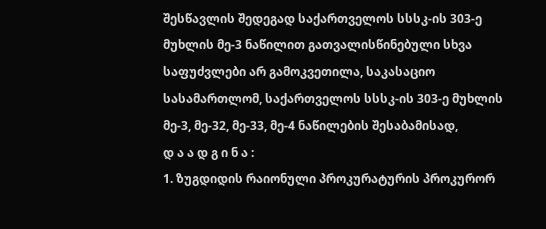შესწავლის შედეგად საქართველოს სსსკ-ის 303-ე მუხლის მე-3 ნაწილით გათვალისწინებული სხვა საფუძვლები არ გამოკვეთილა, საკასაციო სასამართლომ, საქართველოს სსსკ-ის 303-ე მუხლის მე-3, მე-32, მე-33, მე-4 ნაწილების შესაბამისად,
დ ა ა დ გ ი ნ ა :
1. ზუგდიდის რაიონული პროკურატურის პროკურორ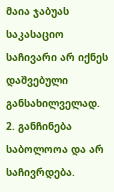მაია ჯაბუას საკასაციო საჩივარი არ იქნეს დაშვებული განსახილველად.
2. განჩინება საბოლოოა და არ საჩივრდება.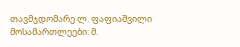თავმჯდომარე ლ. ფაფიაშვილი
მოსამართლეები: მ.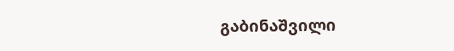გაბინაშვილი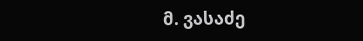მ. ვასაძე